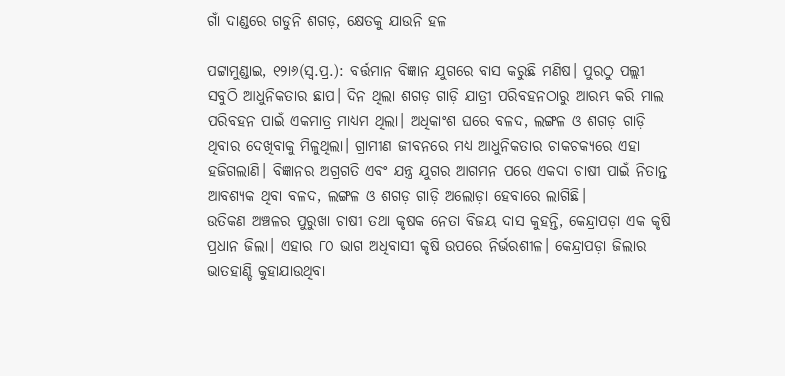ଗାଁ ଦାଣ୍ଡରେ ଗଡୁନି ଶଗଡ଼, କ୍ଷେତକୁ ଯାଉନି ହଳ

ପଟ୍ଟାମୁଣ୍ଡାଇ, ୧୨ା୬(ସ୍ବ.ପ୍ର.): ବର୍ତ୍ତମାନ ବିଜ୍ଞାନ ଯୁଗରେ ବାସ କରୁଛି ମଣିଷ। ପୁରଠୁ ପଲ୍ଲୀ ସବୁଠି ଆଧୁନିକତାର ଛାପ। ଦିନ ଥିଲା ଶଗଡ଼ ଗାଡ଼ି ଯାତ୍ରୀ ପରିବହନଠାରୁ ଆରମ୍ଭ କରି ମାଲ ପରିବହନ ପାଇଁ ଏକମାତ୍ର ମାଧ୍ୟମ ଥିଲା। ଅଧିକାଂଶ ଘରେ ବଳଦ, ଲଙ୍ଗଳ ଓ ଶଗଡ଼ ଗାଡ଼ି ଥିବାର ଦେଖିବାକୁ ମିଳୁଥିଲା। ଗ୍ରାମୀଣ ଜୀବନରେ ମଧ୍ୟ ଆଧୁନିକତାର ଚାକଚକ୍ୟରେ ଏହା ହଜିଗଲାଣି। ବିଜ୍ଞାନର ଅଗ୍ରଗତି ଏବଂ ଯନ୍ତ୍ର ଯୁଗର ଆଗମନ ପରେ ଏକଦା ଚାଷୀ ପାଇଁ ନିତାନ୍ତ ଆବଶ୍ୟକ ଥିବା ବଳଦ, ଲଙ୍ଗଳ ଓ ଶଗଡ଼ ଗାଡ଼ି ଅଲୋଡ଼ା ହେବାରେ ଲାଗିଛି।
ଉତିକଣ ଅଞ୍ଚଳର ପୁରୁଖା ଚାଷୀ ତଥା କୃଷକ ନେତା ବିଜୟ ଦାସ କୁହନ୍ତି, କେନ୍ଦ୍ରାପଡ଼ା ଏକ କୃଷି ପ୍ରଧାନ ଜିଲା। ଏହାର ୮୦ ଭାଗ ଅଧିବାସୀ କୃଷି ଉପରେ ନିର୍ଭରଶୀଳ। କେନ୍ଦ୍ରାପଡ଼ା ଜିଲାର ଭାତହାଣ୍ଡି କୁହାଯାଉଥିବା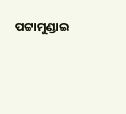ପଟ୍ଟାମୁଣ୍ଡାଇ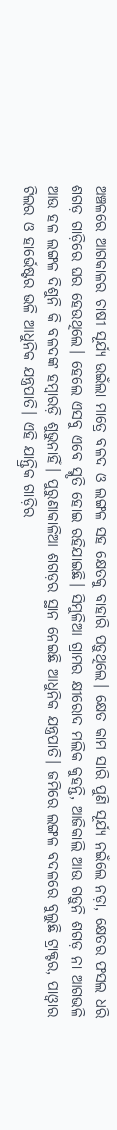ଅଞ୍ଚଳରେ ଆଗକାଳର ଚାଷୀ ସୂର୍ଯ୍ୟ ଉଇଁଲା ମାତ୍ରେ ବଳଦ ଓ ଲଙ୍ଗଳ ସହ କ୍ଷେତକୁ ବାହାରି ପଡ଼ୁଥିଲେ। କ୍ଷେତ କାମ ସାରି ପୁଣି ସୂର୍ଯ୍ୟ ନଇଁଲେ ନଡ଼ା, କ୍ଷେତର ଫସଲ ଧରି ଶଗଡ଼ ଗାଡ଼ିରେ ଘର ହେଉଥିଲେ। ହେଲେ ଏସବୁ ଏବେ ସ୍ମୃତି ହୋଇ ରହିଯାଇଛି। ସିମୁଳିଆ ଗ୍ରାମର କ୍ଷୀରୋଦ ମଲିକ କୁହନ୍ତି, ଆଜିକାଲି ଆଉ ଗଡ଼ୁନି ଶଗଡ଼ ନା ଆଗଭଳି ଆଉ ହଳ ଲଙ୍ଗଳ ଦିଶୁନି କି ବଳଦଙ୍କ ହମ୍ବାରଡ଼ି ଶୁଭୁନାହିଁ। ପୁରୁଣାକାଳିଆ ଶଗଡ଼ର ସ୍ଥାନ ନେଇଛି ଆଧୁନିକ ଯନ୍ତ୍ରପାତି। ଜମିରେ ଲଙ୍ଗଳ ବଦଳରେ ବୁଲୁଛି ଟ୍ରାକ୍ଟର, ପାଓ୍ବାର ଟିଲର ଓ ହାର୍ଭେଷ୍ଟର ଭଳି ଆଧୁନିକ ଯନ୍ତ୍ରପାତି। ଏହି ଯାନ୍ତ୍ରିକ ଗାଡ଼ିର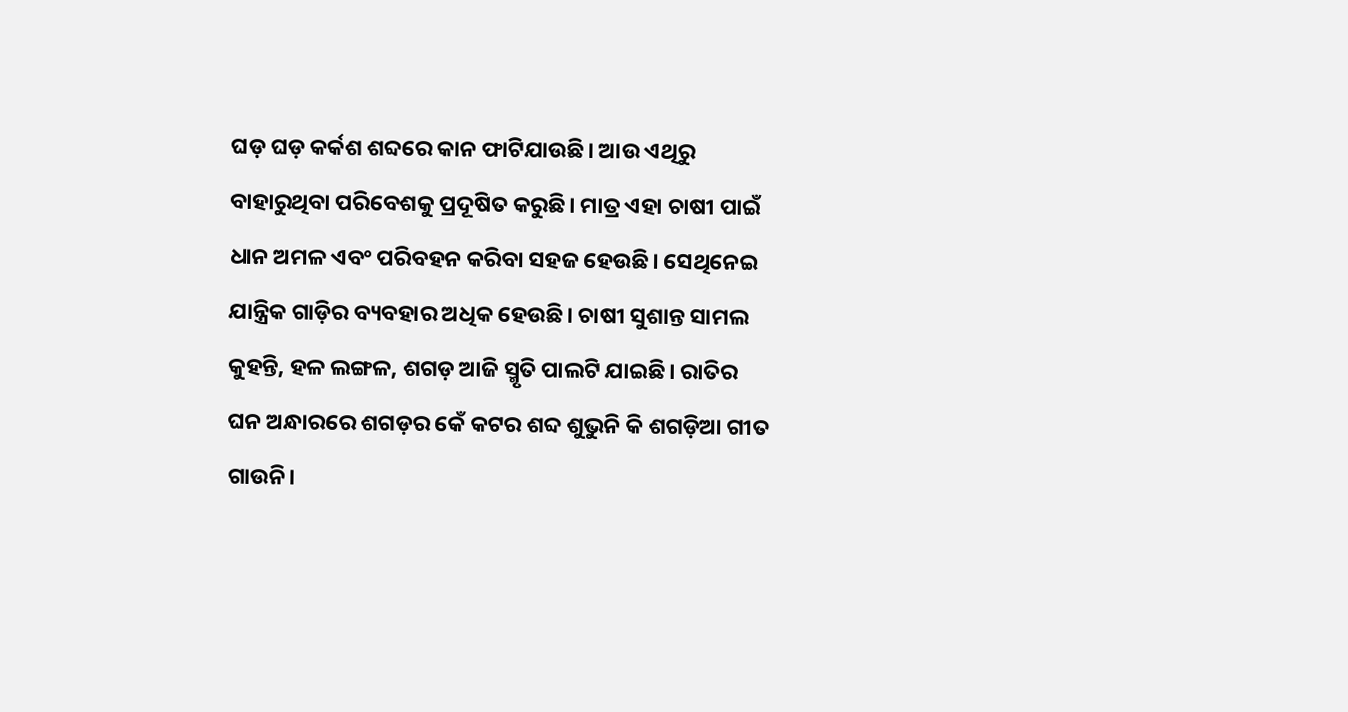ଘଡ଼ ଘଡ଼ କର୍କଶ ଶବ୍ଦରେ କାନ ଫାଟିଯାଉଛି। ଆଉ ଏଥିରୁ ବାହାରୁଥିବା ପରିବେଶକୁ ପ୍ରଦୂଷିତ କରୁଛି। ମାତ୍ର ଏହା ଚାଷୀ ପାଇଁ ଧାନ ଅମଳ ଏବଂ ପରିବହନ କରିବା ସହଜ ହେଉଛି। ସେଥିନେଇ ଯାନ୍ତ୍ରିକ ଗାଡ଼ିର ବ୍ୟବହାର ଅଧିକ ହେଉଛି। ଚାଷୀ ସୁଶାନ୍ତ ସାମଲ କୁହନ୍ତି, ହଳ ଲଙ୍ଗଳ, ଶଗଡ଼ ଆଜି ସ୍ମୃତି ପାଲଟି ଯାଇଛି। ରାତିର ଘନ ଅନ୍ଧାରରେ ଶଗଡ଼ର କେଁ କଟର ଶବ୍ଦ ଶୁଭୁନି କି ଶଗଡ଼ିଆ ଗୀତ ଗାଉନି।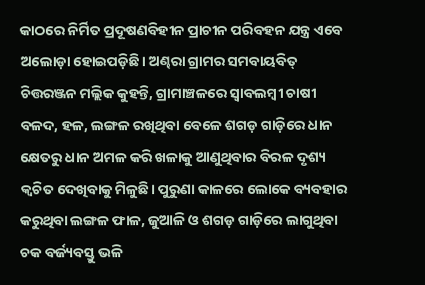କାଠରେ ନିର୍ମିତ ପ୍ରଦୂଷଣବିହୀନ ପ୍ରାଚୀନ ପରିବହନ ଯନ୍ତ୍ର ଏବେ ଅଲୋଡ଼ା ହୋଇପଡ଼ିଛି। ଅଣ୍ଢରା ଗ୍ରାମର ସମବାୟବିତ୍‌ ଚିତ୍ତରଞ୍ଜନ ମଲ୍ଲିକ କୁହନ୍ତି, ଗ୍ରାମାଞ୍ଚଳରେ ସ୍ବାବଲମ୍ବୀ ଚାଷୀ ବଳଦ, ହଳ, ଲଙ୍ଗଳ ରଖିଥିବା ବେଳେ ଶଗଡ଼ ଗାଡ଼ିରେ ଧାନ କ୍ଷେତରୁ ଧାନ ଅମଳ କରି ଖଳାକୁ ଆଣୁଥିବାର ବିରଳ ଦୃଶ୍ୟ କ୍ୱଚିତ ଦେଖିବାକୁ ମିଳୁଛି। ପୁରୁଣା କାଳରେ ଲୋକେ ବ୍ୟବହାର କରୁଥିବା ଲଙ୍ଗଳ ଫାଳ, ଜୁଆଳି ଓ ଶଗଡ଼ ଗାଡ଼ିରେ ଲାଗୁଥିବା ଚକ ବର୍ଜ୍ୟବସ୍ତୁ ଭଳି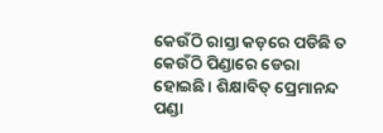କେଉଁଠି ରାସ୍ତା କଡ଼ରେ ପଡିଛି ତ କେଉଁଠି ପିଣ୍ଡାରେ ଡେରା ହୋଇଛି। ଶିକ୍ଷାବିତ୍‌ ପ୍ରେମାନନ୍ଦ ପଣ୍ଡା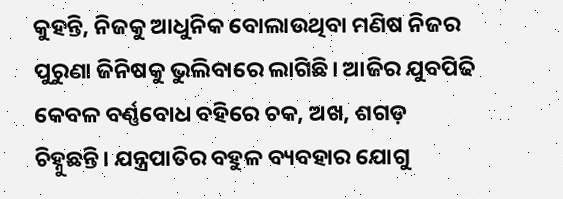କୁହନ୍ତି, ନିଜକୁ ଆଧୁନିକ ବୋଲାଉଥିବା ମଣିଷ ନିଜର ପୁରୁଣା ଜିନିଷକୁ ଭୁଲିବାରେ ଲାଗିଛି। ଆଜିର ଯୁବପିଢି କେବଳ ବର୍ଣ୍ଣବୋଧ ବହିରେ ଚକ, ଅଖ, ଶଗଡ଼ ଚିହ୍ନୁଛନ୍ତି। ଯନ୍ତ୍ରପାତିର ବହୁଳ ବ୍ୟବହାର ଯୋଗୁ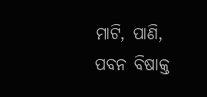ମାଟି, ପାଣି, ପବନ ବିଷାକ୍ତ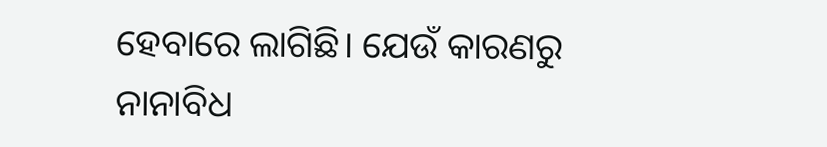ହେବାରେ ଲାଗିଛି। ଯେଉଁ କାରଣରୁ ନାନାବିଧ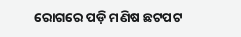ରୋଗରେ ପଡ଼ି ମଣିଷ ଛଟପଟ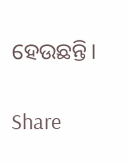ହେଉଛନ୍ତି।

Share